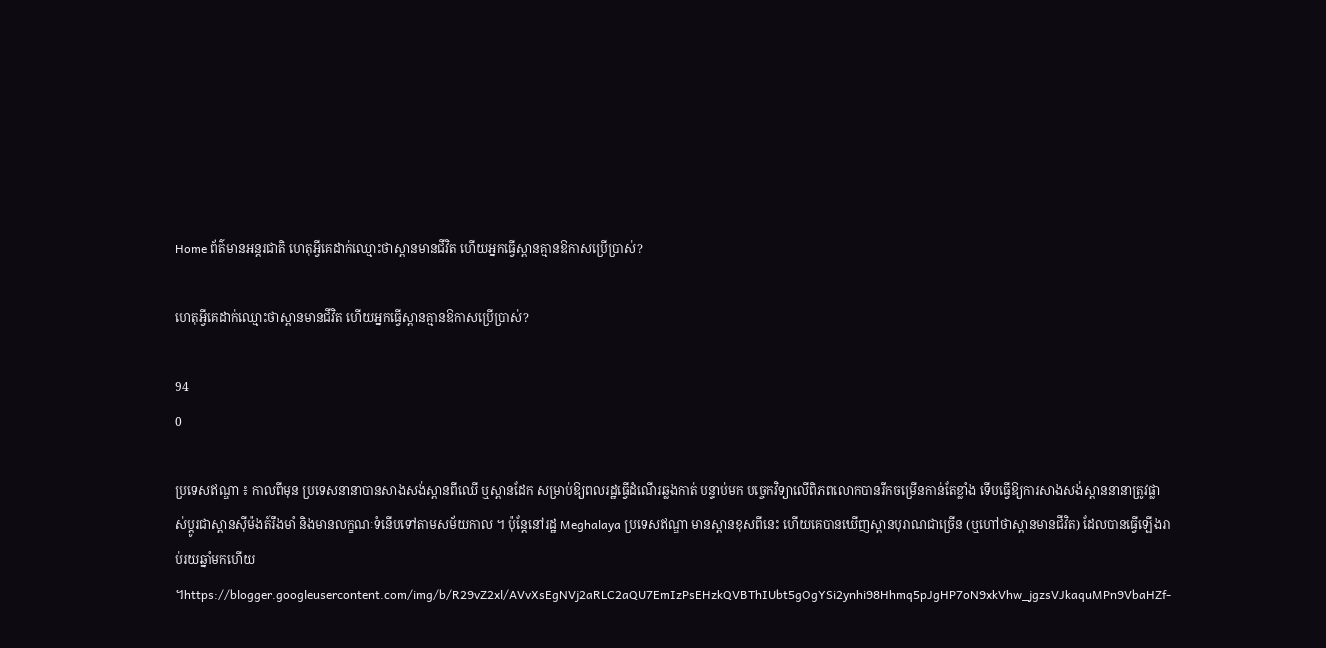Home ព័ត៌មានអន្តរជាតិ ហេតុអ្វីគេដាក់ឈ្មោះថាស្ពានមានជីវិត ហើយអ្នកធ្វើស្ពានគ្មានឱកាសប្រើប្រាស់?

ហេតុអ្វីគេដាក់ឈ្មោះថាស្ពានមានជីវិត ហើយអ្នកធ្វើស្ពានគ្មានឱកាសប្រើប្រាស់?

94
0

ប្រទេសឥណ្ឌា ៖ កាលពីមុន ប្រទេសនានាបានសាងសង់ស្ពានពីឈើ ឬស្ពានដែក សម្រាប់ឱ្យពលរដ្ឋធ្វើដំណើរឆ្លងកាត់ បន្ទាប់មក បច្ចេកវិទ្យាលើពិភពលោកបានរីកចម្រើនកាន់តែខ្លាំង ទើបធ្វើឱ្យការសាងសង់ស្ពាននានាត្រូវផ្លាស់ប្តូរជាស្ពានស៊ីម៉ងត៍រឹងមាំ និងមានលក្ខណៈទំនើបទៅតាមសម័យកាល ។ ប៉ុន្តែនៅរដ្ឋ Meghalaya ប្រទេសឥណ្ឌា មានស្ពានខុសពីនេះ ហើយគេបានឃើញស្ពានបុរាណជាច្រើន (ឬហៅថាស្ពានមានជីវិត) ដែលបានធ្វើឡើងរាប់រយឆ្នាំមកហើយ ។https://blogger.googleusercontent.com/img/b/R29vZ2xl/AVvXsEgNVj2aRLC2aQU7EmIzPsEHzkQVBThIUbt5gOgYSi2ynhi98Hhmq5pJgHP7oN9xkVhw_jgzsVJkaquMPn9VbaHZf-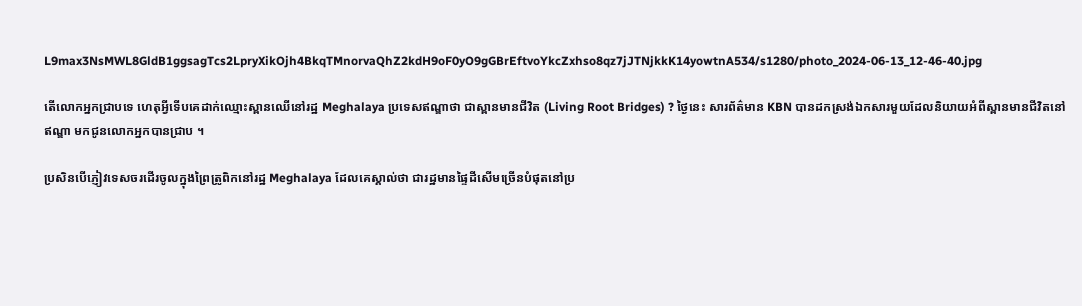L9max3NsMWL8GldB1ggsagTcs2LpryXikOjh4BkqTMnorvaQhZ2kdH9oF0yO9gGBrEftvoYkcZxhso8qz7jJTNjkkK14yowtnA534/s1280/photo_2024-06-13_12-46-40.jpg

តើលោកអ្នកជ្រាបទេ ហេតុអ្វីទើបគេដាក់ឈ្មោះស្ពានឈើនៅរដ្ឋ Meghalaya ប្រទេសឥណ្ឌាថា ជាស្ពានមានជីវិត (Living Root Bridges) ? ថ្ងៃនេះ សារព័ត៌មាន KBN បានដកស្រង់ឯកសារមួយដែលនិយាយអំពីស្ពានមានជីវិតនៅឥណ្ឌា មកជូនលោកអ្នកបានជ្រាប ។

ប្រសិនបើភ្ញៀវទេសចរដើរចូលក្នុងព្រៃត្រូពិកនៅរដ្ឋ Meghalaya ដែលគេស្គាល់ថា ជារដ្ឋមានផ្ទៃដីសើមច្រើនបំផុតនៅប្រ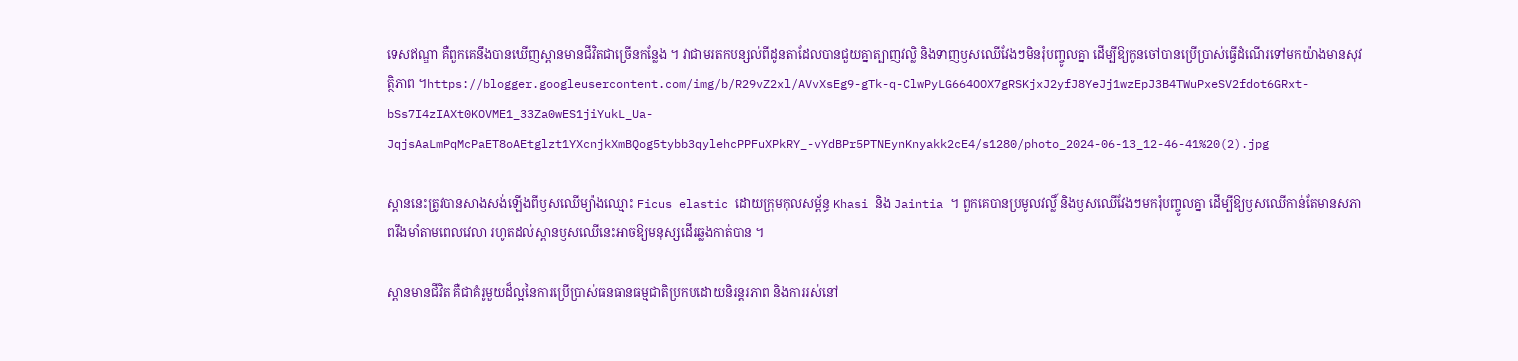ទេសឥណ្ឌា គឺពួកគេនឹងបានឃើញស្ពានមានជីវិតជាច្រើនកន្លែង ។ វាជាមរតកបន្សល់ពីដូនតាដែលបានជួយគ្នាត្បាញវល្លិ និងទាញឫសឈើវែងៗមិនរុំបញ្ចូលគ្នា ដើម្បីឱ្យកូនចៅបានប្រើប្រាស់ធ្វើដំណើរទៅមកយ៉ាងមានសុវត្ថិភាព ។https://blogger.googleusercontent.com/img/b/R29vZ2xl/AVvXsEg9-gTk-q-ClwPyLG664OOX7gRSKjxJ2yfJ8YeJj1wzEpJ3B4TWuPxeSV2fdot6GRxt-bSs7I4zIAXt0KOVME1_33Za0wES1jiYukL_Ua-JqjsAaLmPqMcPaET8oAEtglzt1YXcnjkXmBQog5tybb3qylehcPPFuXPkRY_-vYdBPr5PTNEynKnyakk2cE4/s1280/photo_2024-06-13_12-46-41%20(2).jpg

ស្ពាននេះត្រូវបានសាងសង់ឡើងពីឫសឈើម្យ៉ាងឈ្មោះ Ficus elastic ដោយក្រុមកុលសម្ព័ន្ធ Khasi និង Jaintia ។ ពួកគេបានប្រមូលវល្លិ៍ និងឫសឈើវែងៗមករុំបញ្ចូលគ្នា ដើម្បីឱ្យឫសឈើកាន់តែមានសភាពរឹងមាំតាមពេលវេលា រហូតដល់ស្ពានឫសឈើនេះអាចឱ្យមនុស្សដើរឆ្លងកាត់បាន ។

ស្ពានមានជីវិត គឺជាគំរូមួយដ៏ល្អនៃការប្រើប្រាស់ធនធានធម្មជាតិប្រកបដោយនិរន្តរភាព និងការរស់នៅ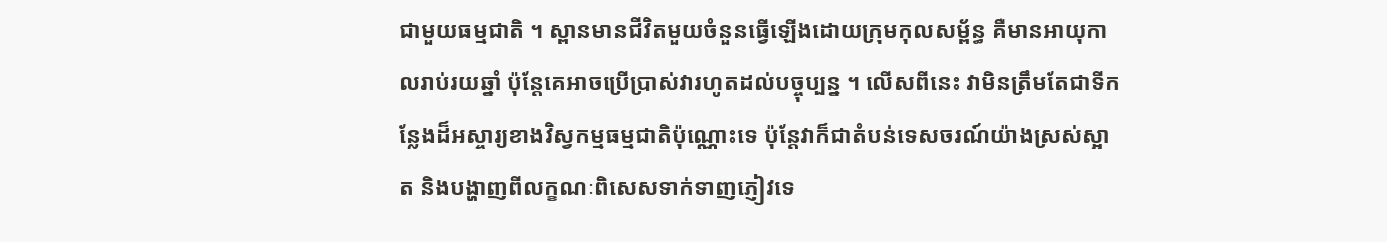ជាមួយធម្មជាតិ ។ ស្ពានមានជីវិតមួយចំនួនធ្វើឡើងដោយក្រុមកុលសម្ព័ន្ធ គឺមានអាយុកាលរាប់រយឆ្នាំ ប៉ុន្តែគេអាចប្រើប្រាស់វារហូតដល់បច្ចុប្បន្ន ។ លើសពីនេះ វាមិនត្រឹមតែជាទីកន្លែងដ៏អស្ចារ្យខាងវិស្វកម្មធម្មជាតិប៉ុណ្ណោះទេ ប៉ុន្តែវាក៏ជាតំបន់ទេសចរណ៍យ៉ាងស្រស់ស្អាត និងបង្ហាញពីលក្ខណៈពិសេសទាក់ទាញភ្ញៀវទេ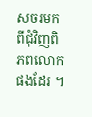សចរមកពីជុំវិញពិភពលោកផងដែរ ។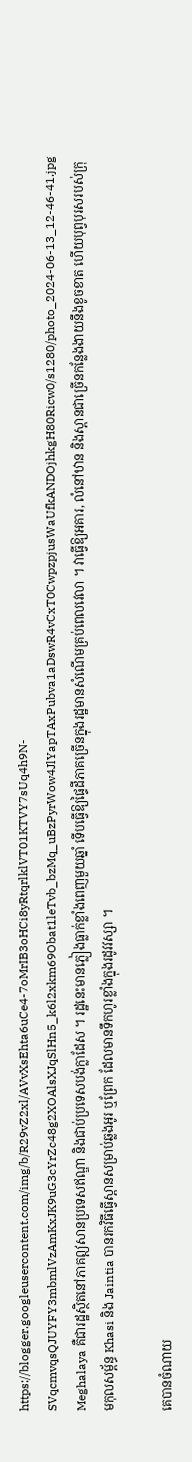https://blogger.googleusercontent.com/img/b/R29vZ2xl/AVvXsEhta6uCe4-7oMrIB3oHCi8yRtqrlklVT01KTVY7sUq4h9N-SVqcmvqsQJUYFY3mbmlVzAmKxJK9uG3cYrZc48g2XOAlsXJqSlHn5_k6l2xkm69Obat1leTvb_bzMq_uBzPyrWow4JlYapTAxPubva1aDswR4vCxT0CwpzpjusWaUfkANDOjhkgH80Ricw0/s1280/photo_2024-06-13_12-46-41.jpg
Meghalaya គឺជារដ្ឋស្ថិតនៅភាគឦសានប្រទេសឥណ្ឌា និងជាប់ប្រទេសបង់ក្លាដែស ។ រដ្ឋនេះមានភ្លៀងធ្លាក់ខ្លាំងពេញមួយឆ្នាំ ទើបធ្វើឱ្យផ្ទៃដីភាគច្រើនក្នុងរដ្ឋមានសំណើមគ្រប់ពេលវេលា ។ វាធ្វើឱ្យអគារ, លំនៅឋាន និងស្ពានជាច្រើនកន្លែងងាយនឹងខូចខាត ហើយបុព្វបុរសរបស់ក្រុមកុលសម្ព័ន្ធ Khasi និង Jaintia បានរកវិធីធ្វើស្ពានសម្រាប់ឆ្លងអូរ ឬព្រែក ដែលមានទឹកហូរខ្លាំងក្នុងរដូវវស្សា ។

គេបានចំណាយ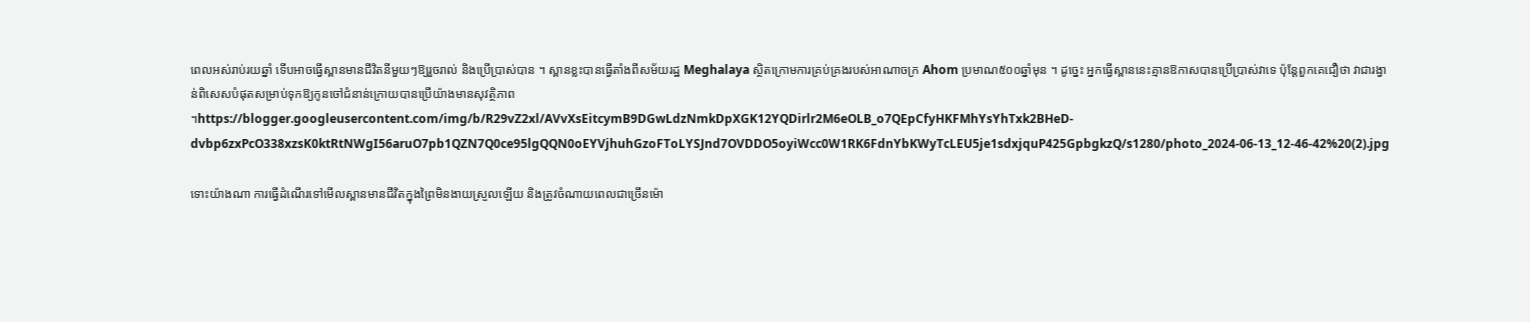ពេលអស់រាប់រយឆ្នាំ ទើបអាចធ្វើស្ពានមានជីវិតនីមួយៗឱ្យរួចរាល់ និងប្រើប្រាស់បាន ។ ស្ពានខ្លះបានធ្វើតាំងពីសម័យរដ្ឋ Meghalaya ស្ថិតក្រោមការគ្រប់គ្រងរបស់អាណាចក្រ Ahom ប្រមាណ៥០០ឆ្នាំមុន ។ ដូច្នេះ អ្នកធ្វើស្ពាននេះគ្មានឱកាសបានប្រើប្រាស់វាទេ ប៉ុន្តែពួកគេជឿថា វាជារង្វាន់ពិសេសបំផុតសម្រាប់ទុកឱ្យកូនចៅជំនាន់ក្រោយបានប្រើយ៉ាងមានសុវត្ថិភាព ។https://blogger.googleusercontent.com/img/b/R29vZ2xl/AVvXsEitcymB9DGwLdzNmkDpXGK12YQDirlr2M6eOLB_o7QEpCfyHKFMhYsYhTxk2BHeD-dvbp6zxPcO338xzsK0ktRtNWgI56aruO7pb1QZN7Q0ce95lgQQN0oEYVjhuhGzoFToLYSJnd7OVDDO5oyiWcc0W1RK6FdnYbKWyTcLEU5je1sdxjquP425GpbgkzQ/s1280/photo_2024-06-13_12-46-42%20(2).jpg

ទោះយ៉ាងណា ការធ្វើដំណើរទៅមើលស្ពានមានជីវិតក្នុងព្រៃមិនងាយស្រួលឡើយ និងត្រូវចំណាយពេលជាច្រើនម៉ោ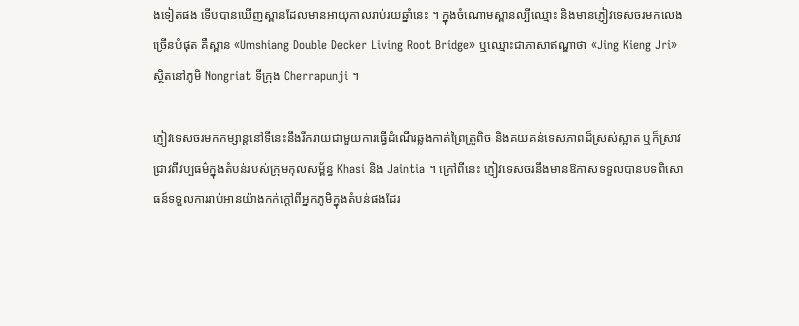ងទៀតផង ទើបបានឃើញស្ពានដែលមានអាយុកាលរាប់រយឆ្នាំនេះ ។ ក្នុងចំណោមស្ពានល្បីឈ្មោះ និងមានភ្ញៀវទេសចរមកលេងច្រើនបំផុត គឺស្ពាន «Umshiang Double Decker Living Root Bridge» ឬឈ្មោះជាភាសាឥណ្ឌាថា «Jing Kieng Jri» ស្ថិតនៅភូមិ Nongriat ទីក្រុង Cherrapunji ។

ភ្ញៀវទេសចរមកកម្សាន្តនៅទីនេះនឹងរីករាយជាមួយការធ្វើដំណើរឆ្លងកាត់ព្រៃត្រូពិច និងគយគន់ទេសភាពដ៏ស្រស់ស្អាត ឬក៏ស្រាវជ្រាវពីវប្បធម៌ក្នុងតំបន់របស់ក្រុមកុលសម្ព័ន្ធ Khasi និង Jaintia ។ ក្រៅពីនេះ ភ្ញៀវទេសចរនឹងមានឱកាសទទួលបានបទពិសោធន៍ទទួលការរាប់អានយ៉ាងកក់ក្តៅពីអ្នកភូមិក្នុងតំបន់ផងដែរ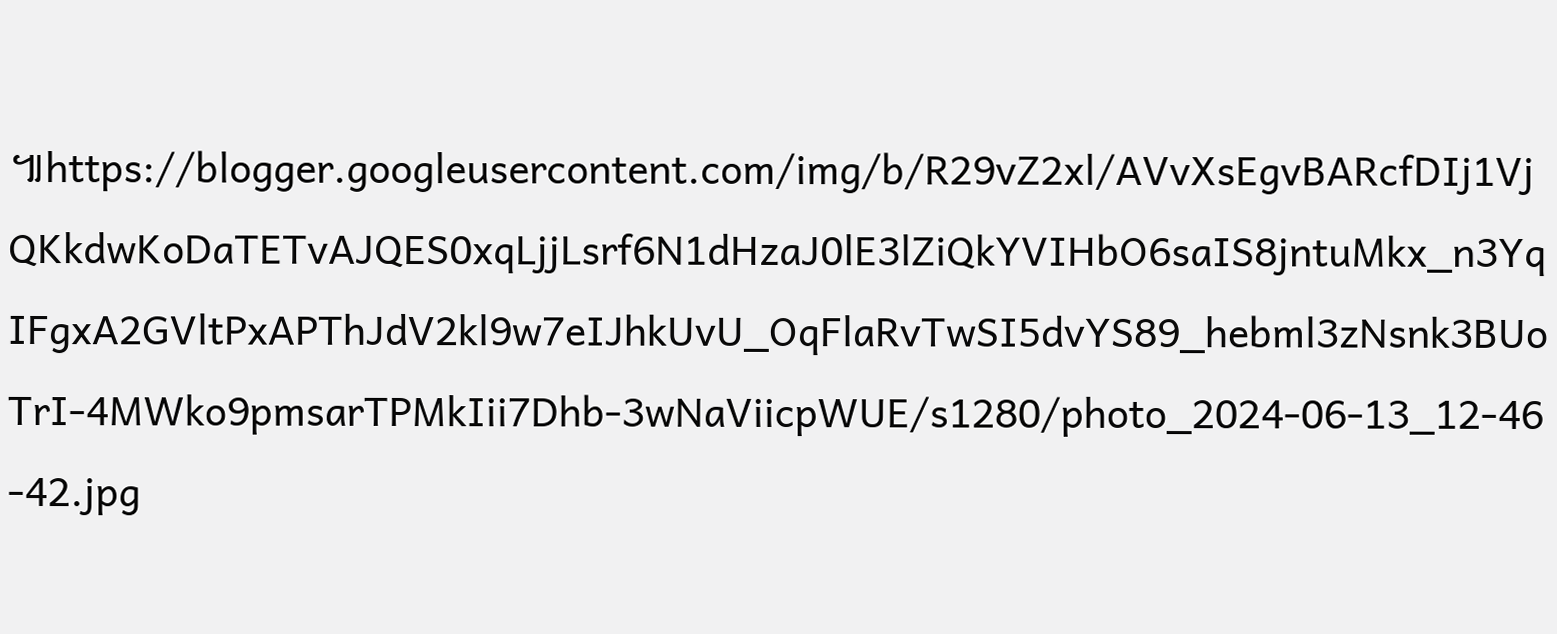៕https://blogger.googleusercontent.com/img/b/R29vZ2xl/AVvXsEgvBARcfDIj1VjQKkdwKoDaTETvAJQES0xqLjjLsrf6N1dHzaJ0lE3lZiQkYVIHbO6saIS8jntuMkx_n3YqIFgxA2GVltPxAPThJdV2kl9w7eIJhkUvU_OqFlaRvTwSI5dvYS89_hebml3zNsnk3BUoTrI-4MWko9pmsarTPMkIii7Dhb-3wNaViicpWUE/s1280/photo_2024-06-13_12-46-42.jpg